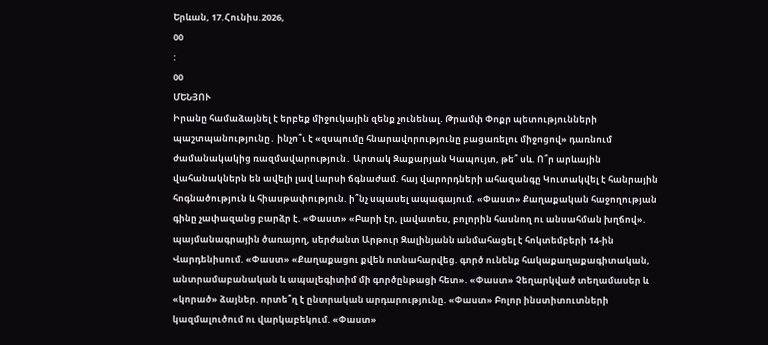Երևան, 17.Հունիս.2026,
00
:
00
ՄԵՆՅՈՒ
Իրանը համաձայնել է երբեք միջnւկային զենք չունենալ. Թրամփ Փոքր պետությունների պաշտպանությունը․ ինչո՞ւ է «զսպումը հնարավորությունը բացառելու միջոցով» դառնում ժամանակակից ռազմավարություն․ Արտակ Զաքարյան Կապույտ, թե՞ սև. Ո՞ր արևային վահանակներն են ավելի լավ Լարսի ճգնաժամ. հայ վարորդների ահազանգը Կուտակվել է հանրային հոգնածություն և հիասթափություն. ի՞նչ սպասել ապագայում. «Փաստ» Քաղաքական հաջողության գինը չափազանց բարձր է. «Փաստ» «Բարի էր, լավատես, բոլորին հասնող ու անսահման խղճով». պայմանագրային ծառայող, սերժանտ Արթուր Զալինյանն անմահացել է հոկտեմբերի 14-ին Վարդենիսում. «Փաստ» «Քաղաքացու քվեն ոտնահարվեց. գործ ունենք հակաքաղաքագիտական, անտրամաբանական և ապալեգիտիմ մի գործընթացի հետ». «Փաստ» Չեղարկված տեղամասեր և «կորած» ձայներ. որտե՞ղ է ընտրական արդարությունը. «Փաստ» Բոլոր ինստիտուտների կազմալուծում ու վարկաբեկում. «Փաստ»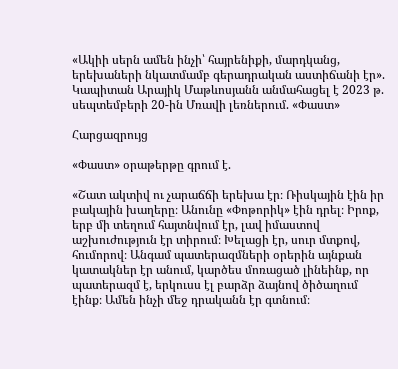«Ակիի սերն ամեն ինչի՝ հայրենիքի, մարդկանց, երեխաների նկատմամբ գերադրական աստիճանի էր». Կապիտան Արայիկ Մաթևոսյանն անմահացել է 2023 թ. սեպտեմբերի 20-ին Մռավի լեռներում. «Փաստ»

Հարցազրույց

«Փաստ» օրաթերթը գրում է.

«Շատ ակտիվ ու չարաճճի երեխա էր։ Ռիսկային էին իր բակային խաղերը։ Անունը «Փոթորիկ» էին դրել։ Իրոք, երբ մի տեղում հայտնվում էր, լավ իմաստով աշխուժություն էր տիրում։ Խելացի էր, սուր մտքով, հումորով։ Անգամ պատերազմների օրերին այնքան կատակներ էր անում, կարծես մոռացած լինեինք, որ պատերազմ է, երկուսս էլ բարձր ձայնով ծիծաղում էինք։ Ամեն ինչի մեջ դրականն էր գտնում։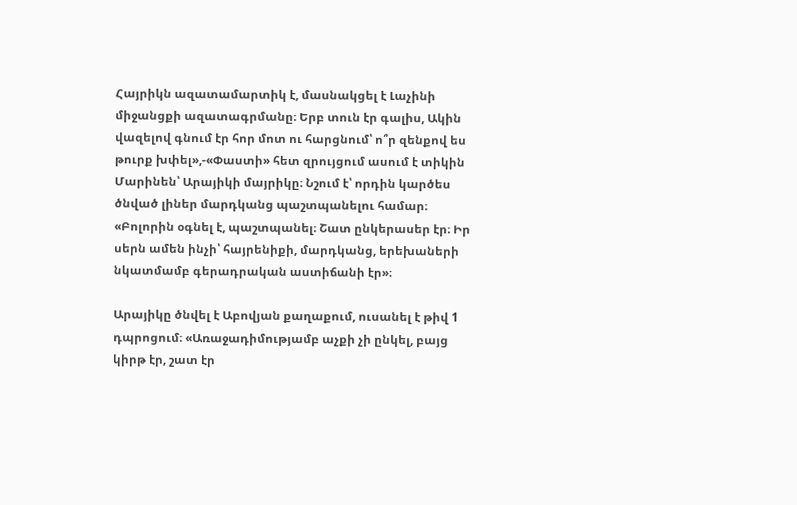Հայրիկն ազատամարտիկ է, մասնակցել է Լաչինի միջանցքի ազատագրմանը։ Երբ տուն էր գալիս, Ակին վազելով գնում էր հոր մոտ ու հարցնում՝ ո՞ր զենքով ես թուրք խփել»,-«Փաստի» հետ զրույցում ասում է տիկին Մարինեն՝ Արայիկի մայրիկը։ Նշում է՝ որդին կարծես ծնված լիներ մարդկանց պաշտպանելու համար։ «Բոլորին օգնել է, պաշտպանել։ Շատ ընկերասեր էր։ Իր սերն ամեն ինչի՝ հայրենիքի, մարդկանց, երեխաների նկատմամբ գերադրական աստիճանի էր»։

Արայիկը ծնվել է Աբովյան քաղաքում, ուսանել է թիվ 1 դպրոցում։ «Առաջադիմությամբ աչքի չի ընկել, բայց կիրթ էր, շատ էր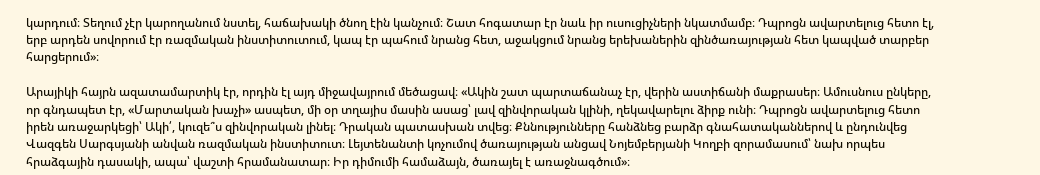կարդում։ Տեղում չէր կարողանում նստել, հաճախակի ծնող էին կանչում։ Շատ հոգատար էր նաև իր ուսուցիչների նկատմամբ։ Դպրոցն ավարտելուց հետո էլ, երբ արդեն սովորում էր ռազմական ինստիտուտում, կապ էր պահում նրանց հետ, աջակցում նրանց երեխաներին զինծառայության հետ կապված տարբեր հարցերում»։

Արայիկի հայրն ազատամարտիկ էր, որդին էլ այդ միջավայրում մեծացավ։ «Ակին շատ պարտաճանաչ էր, վերին աստիճանի մաքրասեր։ Ամուսնուս ընկերը, որ գնդապետ էր, «Մարտական խաչի» ասպետ, մի օր տղայիս մասին ասաց՝ լավ զինվորական կլինի, ղեկավարելու ձիրք ունի։ Դպրոցն ավարտելուց հետո իրեն առաջարկեցի՝ Ակի՛, կուզե՞ս զինվորական լինել։ Դրական պատասխան տվեց։ Քննությունները հանձնեց բարձր գնահատականներով և ընդունվեց Վազգեն Սարգսյանի անվան ռազմական ինստիտուտ։ Լեյտենանտի կոչումով ծառայության անցավ Նոյեմբերյանի Կողբի զորամասում՝ նախ որպես հրաձգային դասակի, ապա՝ վաշտի հրամանատար։ Իր դիմումի համաձայն, ծառայել է առաջնագծում»։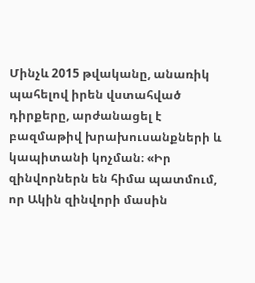Մինչև 2015 թվականը, անառիկ պահելով իրեն վստահված դիրքերը, արժանացել է բազմաթիվ խրախուսանքների և կապիտանի կոչման։ «Իր զինվորներն են հիմա պատմում, որ Ակին զինվորի մասին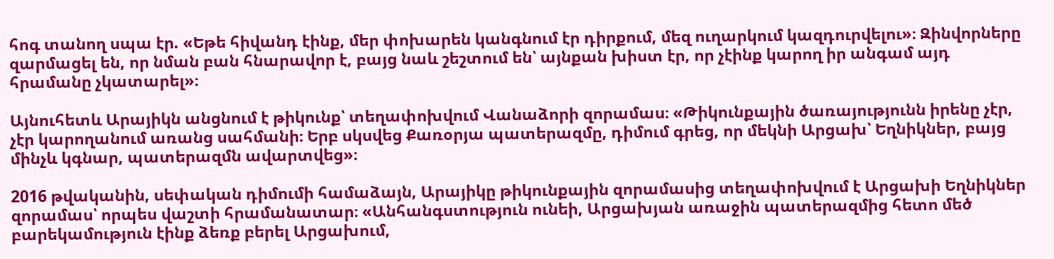հոգ տանող սպա էր. «Եթե հիվանդ էինք, մեր փոխարեն կանգնում էր դիրքում, մեզ ուղարկում կազդուրվելու»։ Զինվորները զարմացել են, որ նման բան հնարավոր է, բայց նաև շեշտում են՝ այնքան խիստ էր, որ չէինք կարող իր անգամ այդ հրամանը չկատարել»։

Այնուհետև Արայիկն անցնում է թիկունք՝ տեղափոխվում Վանաձորի զորամաս։ «Թիկունքային ծառայությունն իրենը չէր, չէր կարողանում առանց սահմանի։ Երբ սկսվեց Քառօրյա պատերազմը, դիմում գրեց, որ մեկնի Արցախ՝ Եղնիկներ, բայց մինչև կգնար, պատերազմն ավարտվեց»։

2016 թվականին, սեփական դիմումի համաձայն, Արայիկը թիկունքային զորամասից տեղափոխվում է Արցախի Եղնիկներ զորամաս՝ որպես վաշտի հրամանատար։ «Անհանգստություն ունեի, Արցախյան առաջին պատերազմից հետո մեծ բարեկամություն էինք ձեռք բերել Արցախում,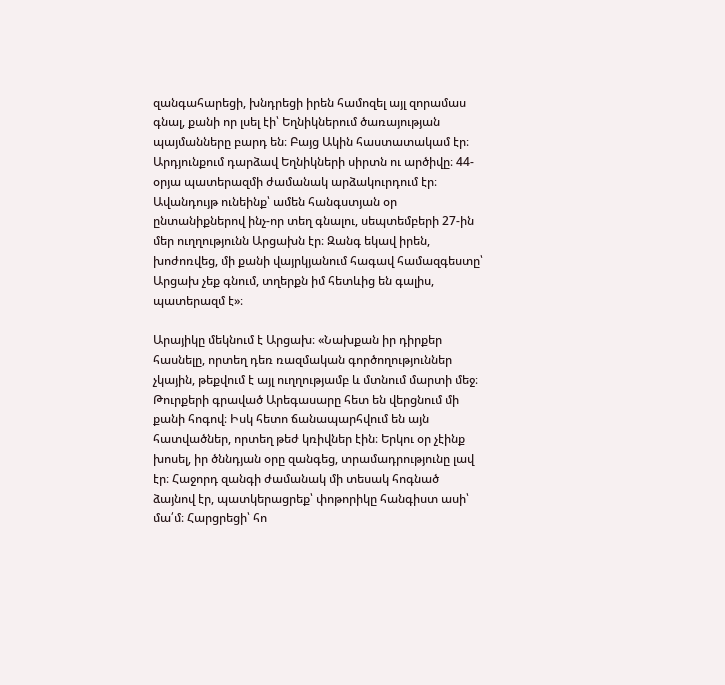զանգահարեցի, խնդրեցի իրեն համոզել այլ զորամաս գնալ, քանի որ լսել էի՝ Եղնիկներում ծառայության պայմանները բարդ են։ Բայց Ակին հաստատակամ էր։ Արդյունքում դարձավ Եղնիկների սիրտն ու արծիվը։ 44-օրյա պատերազմի ժամանակ արձակուրդում էր։ Ավանդույթ ունեինք՝ ամեն հանգստյան օր ընտանիքներով ինչ-որ տեղ գնալու, սեպտեմբերի 27-ին մեր ուղղությունն Արցախն էր։ Զանգ եկավ իրեն, խոժոռվեց, մի քանի վայրկյանում հագավ համազգեստը՝ Արցախ չեք գնում, տղերքն իմ հետևից են գալիս, պատերազմ է»։

Արայիկը մեկնում է Արցախ։ «Նախքան իր դիրքեր հասնելը, որտեղ դեռ ռազմական գործողություններ չկային, թեքվում է այլ ուղղությամբ և մտնում մարտի մեջ։ Թուրքերի գրաված Արեգասարը հետ են վերցնում մի քանի հոգով։ Իսկ հետո ճանապարհվում են այն հատվածներ, որտեղ թեժ կռիվներ էին։ Երկու օր չէինք խոսել, իր ծննդյան օրը զանգեց, տրամադրությունը լավ էր։ Հաջորդ զանգի ժամանակ մի տեսակ հոգնած ձայնով էր, պատկերացրեք՝ փոթորիկը հանգիստ ասի՝ մա՛մ։ Հարցրեցի՝ հո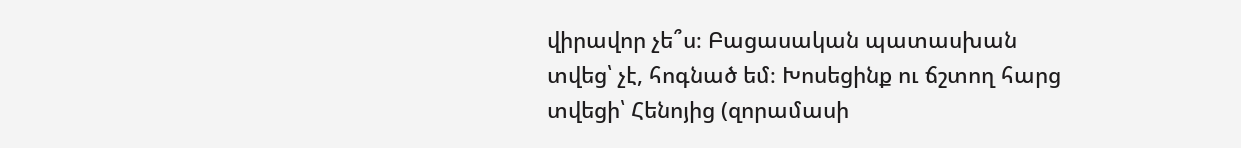վիրավոր չե՞ս։ Բացասական պատասխան տվեց՝ չէ, հոգնած եմ։ Խոսեցինք ու ճշտող հարց տվեցի՝ Հենոյից (զորամասի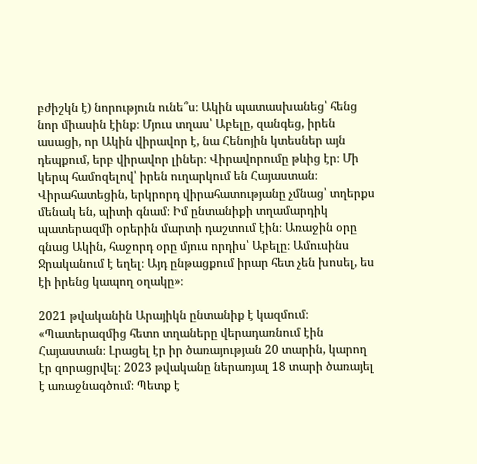բժիշկն է) նորություն ունե՞ս։ Ակին պատասխանեց՝ հենց նոր միասին էինք։ Մյուս տղաս՝ Աբելը, զանգեց, իրեն ասացի, որ Ակին վիրավոր է, նա Հենոյին կտեսներ այն դեպքում, երբ վիրավոր լիներ։ Վիրավորումը թևից էր։ Մի կերպ համոզելով՝ իրեն ուղարկում են Հայաստան։ Վիրահատեցին, երկրորդ վիրահատությանը չմնաց՝ տղերքս մենակ են, պիտի գնամ։ Իմ ընտանիքի տղամարդիկ պատերազմի օրերին մարտի դաշտում էին։ Առաջին օրը գնաց Ակին, հաջորդ օրը մյուս որդիս՝ Աբելը։ Ամուսինս Ջրականում է եղել։ Այդ ընթացքում իրար հետ չեն խոսել, ես էի իրենց կապող օղակը»։

2021 թվականին Արայիկն ընտանիք է կազմում։ «Պատերազմից հետո տղաները վերադառնում էին Հայաստան։ Լրացել էր իր ծառայության 20 տարին, կարող էր զորացրվել։ 2023 թվականը ներառյալ 18 տարի ծառայել է առաջնագծում։ Պետք է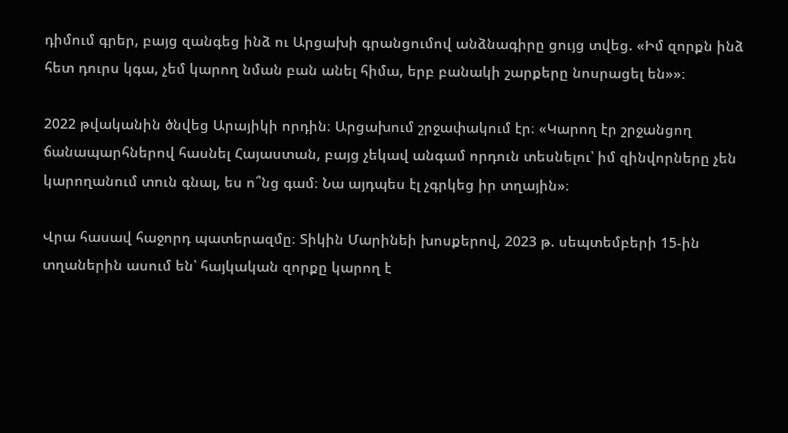դիմում գրեր, բայց զանգեց ինձ ու Արցախի գրանցումով անձնագիրը ցույց տվեց. «Իմ զորքն ինձ հետ դուրս կգա, չեմ կարող նման բան անել հիմա, երբ բանակի շարքերը նոսրացել են»»։

2022 թվականին ծնվեց Արայիկի որդին։ Արցախում շրջափակում էր։ «Կարող էր շրջանցող ճանապարհներով հասնել Հայաստան, բայց չեկավ անգամ որդուն տեսնելու՝ իմ զինվորները չեն կարողանում տուն գնալ, ես ո՞նց գամ։ Նա այդպես էլ չգրկեց իր տղային»։

Վրա հասավ հաջորդ պատերազմը։ Տիկին Մարինեի խոսքերով, 2023 թ. սեպտեմբերի 15-ին տղաներին ասում են՝ հայկական զորքը կարող է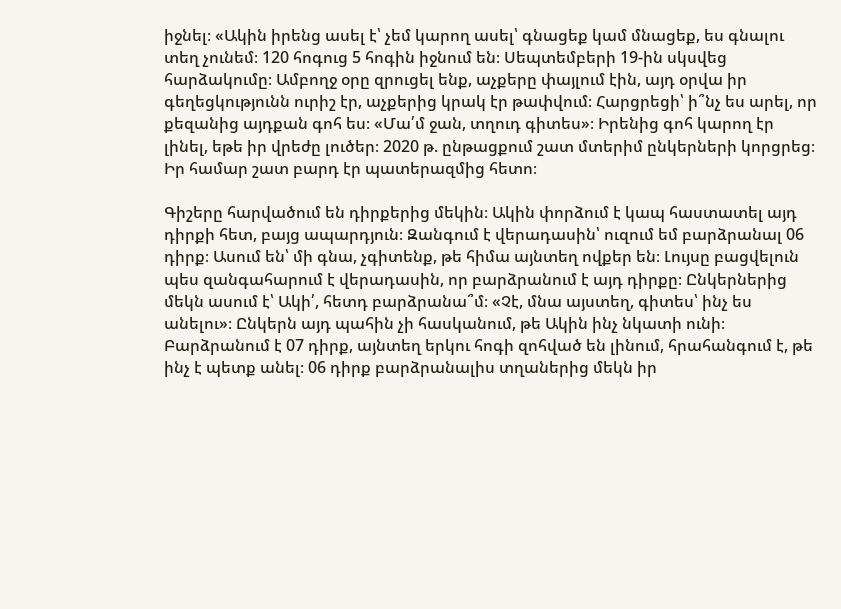իջնել։ «Ակին իրենց ասել է՝ չեմ կարող ասել՝ գնացեք կամ մնացեք, ես գնալու տեղ չունեմ։ 120 հոգուց 5 հոգին իջնում են։ Սեպտեմբերի 19-ին սկսվեց հարձակումը։ Ամբողջ օրը զրուցել ենք, աչքերը փայլում էին, այդ օրվա իր գեղեցկությունն ուրիշ էր, աչքերից կրակ էր թափվում։ Հարցրեցի՝ ի՞նչ ես արել, որ քեզանից այդքան գոհ ես։ «Մա՛մ ջան, տղուդ գիտես»։ Իրենից գոհ կարող էր լինել, եթե իր վրեժը լուծեր։ 2020 թ. ընթացքում շատ մտերիմ ընկերների կորցրեց։ Իր համար շատ բարդ էր պատերազմից հետո։

Գիշերը հարվածում են դիրքերից մեկին։ Ակին փորձում է կապ հաստատել այդ դիրքի հետ, բայց ապարդյուն։ Զանգում է վերադասին՝ ուզում եմ բարձրանալ 06 դիրք։ Ասում են՝ մի գնա, չգիտենք, թե հիմա այնտեղ ովքեր են։ Լույսը բացվելուն պես զանգահարում է վերադասին, որ բարձրանում է այդ դիրքը։ Ընկերներից մեկն ասում է՝ Ակի՛, հետդ բարձրանա՞մ։ «Չէ, մնա այստեղ, գիտես՝ ինչ ես անելու»։ Ընկերն այդ պահին չի հասկանում, թե Ակին ինչ նկատի ունի։ Բարձրանում է 07 դիրք, այնտեղ երկու հոգի զոհված են լինում, հրահանգում է, թե ինչ է պետք անել։ 06 դիրք բարձրանալիս տղաներից մեկն իր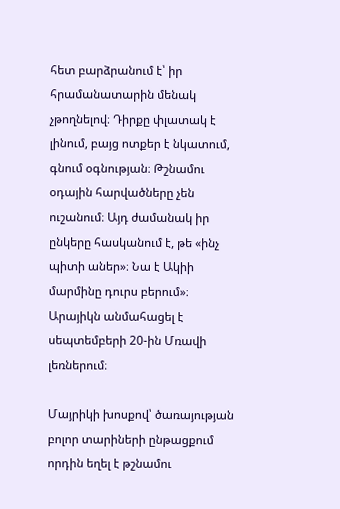հետ բարձրանում է՝ իր հրամանատարին մենակ չթողնելով։ Դիրքը փլատակ է լինում, բայց ոտքեր է նկատում, գնում օգնության։ Թշնամու օդային հարվածները չեն ուշանում։ Այդ ժամանակ իր ընկերը հասկանում է, թե «ինչ պիտի աներ»։ Նա է Ակիի մարմինը դուրս բերում»։ Արայիկն անմահացել է սեպտեմբերի 20-ին Մռավի լեռներում։

Մայրիկի խոսքով՝ ծառայության բոլոր տարիների ընթացքում որդին եղել է թշնամու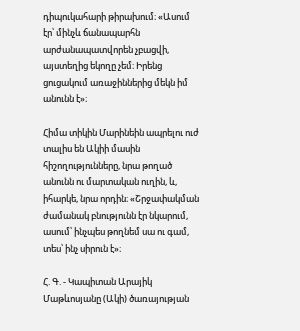դիպուկահարի թիրախում։ «Ասում էր՝ մինչև ճանապարհն արժանապատվորեն չբացվի, այստեղից եկողը չեմ։ Իրենց ցուցակում առաջիններից մեկն իմ անունն է»։

Հիմա տիկին Մարինեին ապրելու ուժ տալիս են Ակիի մասին հիշողությունները, նրա թողած անունն ու մարտական ուղին, և, իհարկե, նրա որդին։ «Շրջափակման ժամանակ բնությունն էր նկարում, ասում՝ ինչպես թողնեմ սա ու գամ, տես՝ ինչ սիրուն է»։

Հ. Գ. - Կապիտան Արայիկ Մաթևոսյանը (Ակի) ծառայության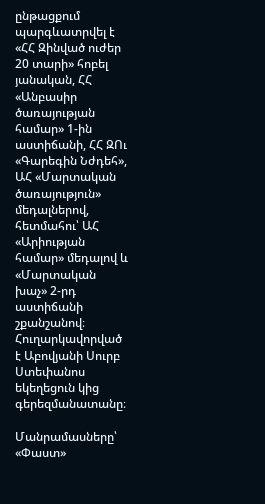ընթացքում պարգևատրվել է «ՀՀ Զինված ուժեր 20 տարի» հոբել յանական, ՀՀ «Անբասիր ծառայության համար» 1-ին աստիճանի, ՀՀ ԶՈւ «Գարեգին Նժդեհ», ԱՀ «Մարտական ծառայություն» մեդալներով, հետմահու՝ ԱՀ «Արիության համար» մեդալով և «Մարտական խաչ» 2-րդ աստիճանի շքանշանով։ Հուղարկավորված է Աբովյանի Սուրբ Ստեփանոս եկեղեցուն կից գերեզմանատանը։

Մանրամասները՝ «Փաստ»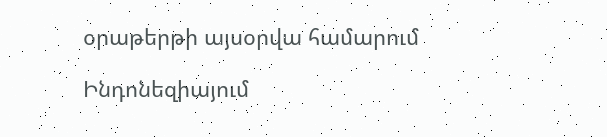օրաթերթի այսօրվա համարում

Ինդոնեզիայում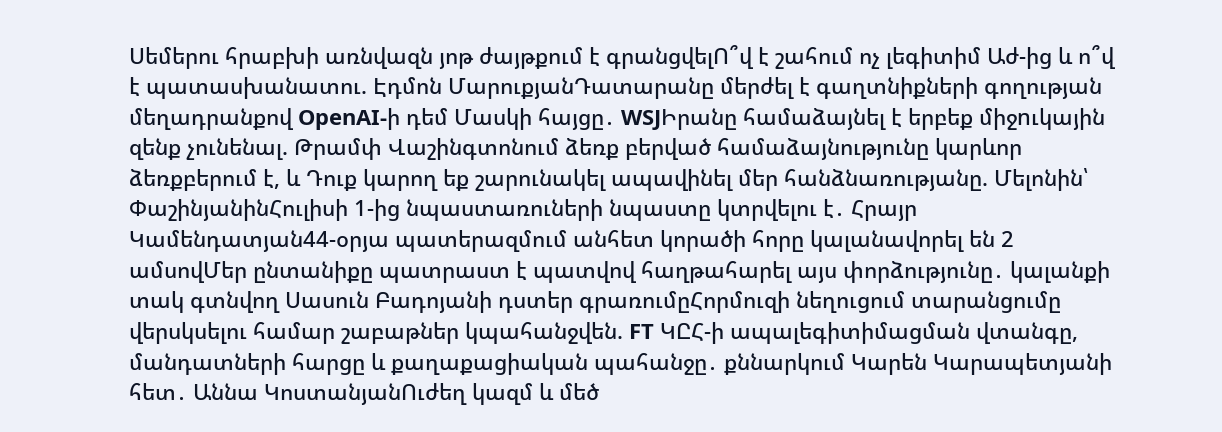Սեմերու հրաբխի առնվազն յոթ ժայթքում է գրանցվելՈ՞վ է շահում ոչ լեգիտիմ Աժ-ից և ո՞վ է պատասխանատու. Էդմոն ՄարուքյանԴատարանը մերժել է գաղտնիքների գողության մեղադրանքով OpenAI-ի դեմ Մասկի հայցը․ WSJԻրանը համաձայնել է երբեք միջnւկային զենք չունենալ. Թրամփ Վաշինգտոնում ձեռք բերված համաձայնությունը կարևոր ձեռքբերում է, և Դուք կարող եք շարունակել ապավինել մեր հանձնառությանը. Մելոնին՝ ՓաշինյանինՀուլիսի 1-ից նպաստառուների նպաստը կտրվելու է․ Հրայր Կամենդատյան44-օրյա պատերազմում անհետ կորածի հորը կալանավորել են 2 ամսովՄեր ընտանիքը պատրաստ է պատվով հաղթահարել այս փորձությունը․ կալանքի տակ գտնվող Սասուն Բադոյանի դստեր գրառումըՀորմուզի նեղուցում տարանցումը վերսկսելու համար շաբաթներ կպահանջվեն. FT ԿԸՀ-ի ապալեգիտիմացման վտանգը, մանդատների հարցը և քաղաքացիական պահանջը․ քննարկում Կարեն Կարապետյանի հետ․ Աննա ԿոստանյանՈւժեղ կազմ և մեծ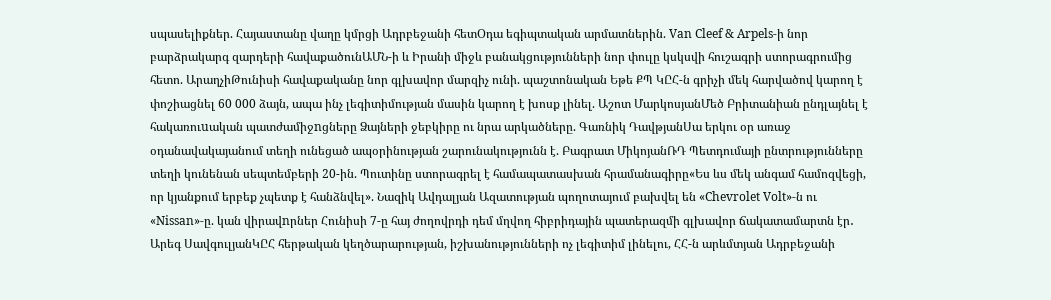սպասելիքներ. Հայաստանը վաղը կմրցի Ադրբեջանի հետՕդա եգիպտական արմատներին. Van Cleef & Arpels-ի նոր բարձրակարգ զարդերի հավաքածունԱՄՆ-ի և Իրանի միջև բանակցությունների նոր փուլը կսկսվի հուշագրի ստորագրումից հետո. ԱրաղչիԹունիսի հավաքականը նոր գլխավոր մարզիչ ունի. պաշտոնական Եթե ՔՊ ԿԸՀ-ն գրիչի մեկ հարվածով կարող է փոշիացնել 60 000 ձայն, ապա ինչ լեգիտիմության մասին կարող է խոսք լինել. Աշոտ ՄարկոսյանՄեծ Բրիտանիան ընդլայնել է հակառուuական պատժամիջnցները Ձայների ջեբկիրը ու նրա արկածները. Գառնիկ ԴավթյանՍա երկու օր առաջ օդանավակայանում տեղի ունեցած ապօրինության շարունակությունն է. Բագրատ ՄիկոյանՌԴ Պետդումայի ընտրությունները տեղի կունենան սեպտեմբերի 20-ին. Պուտինը ստորագրել է համապատասխան հրամանագիրը«Ես ևս մեկ անգամ համոզվեցի, որ կյանքում երբեք չպետք է հանձնվել». Նազիկ Ավդալյան Ազատության պողոտայում բախվել են «Chevrolet Volt»-ն ու «Nissan»-ը. կան վիրավnրներ Հունիսի 7-ը հայ ժողովրդի դեմ մղվող հիբրիդային պատերազմի գլխավոր ճակատամարտն էր․ Արեգ ՍավգուլյանԿԸՀ հերթական կեղծարարության, իշխանությունների ոչ լեգիտիմ լինելու, ՀՀ-ն արևմտյան Ադրբեջանի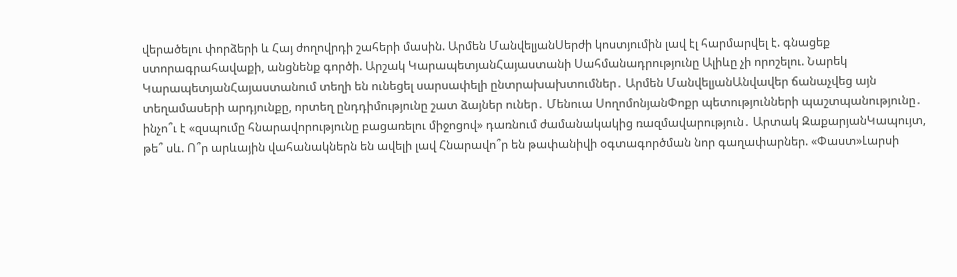վերածելու փորձերի և Հայ ժողովրդի շահերի մասին. Արմեն ՄանվելյանՍերժի կոստյումին լավ էլ հարմարվել է. գնացեք ստորագրահավաքի, անցնենք գործի. Արշակ ԿարապետյանՀայաստանի Սահմանադրությունը Ալիևը չի որոշելու. Նարեկ ԿարապետյանՀայաստանում տեղի են ունեցել սարսափելի ընտրախախտումներ․ Արմեն ՄանվելյանԱնվավեր ճանաչվեց այն տեղամասերի արդյունքը, որտեղ ընդդիմությունը շատ ձայներ ուներ․ Մենուա ՍողոմոնյանՓոքր պետությունների պաշտպանությունը․ ինչո՞ւ է «զսպումը հնարավորությունը բացառելու միջոցով» դառնում ժամանակակից ռազմավարություն․ Արտակ ԶաքարյանԿապույտ, թե՞ սև. Ո՞ր արևային վահանակներն են ավելի լավ Հնարավո՞ր են թափանիվի օգտագործման նոր գաղափարներ. «Փաստ»Լարսի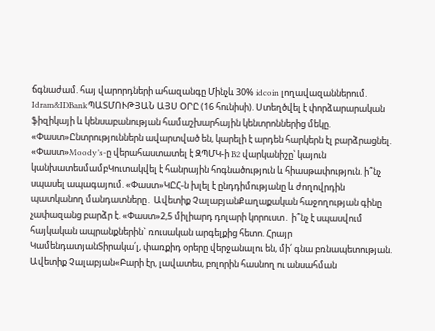ճգնաժամ. հայ վարորդների ահազանգը Մինչև 30% idcoin լողավազաններում. Idram&IDBankՊԱՏՄՈՒԹՅԱՆ ԱՅՍ ՕՐԸ (16 հունիսի). Ստեղծվել է փորձարարական ֆիզիկայի և կենսաբանության համաշխարհային կենտրոններից մեկը. «Փաստ»Ընտրություններն ավարտված են, կարելի է արդեն հարկերն էլ բարձրացնել. «Փաստ»Moody’s-ը վերահաստատել է ԶՊՄԿ-ի B2 վարկանիշը՝ կայուն կանխատեսմամբԿուտակվել է հանրային հոգնածություն և հիասթափություն. ի՞նչ սպասել ապագայում. «Փաստ»ԿԸՀ-ն խլել է ընդդիմությանը և ժողովրդին պատկանող մանդատները․ Ավետիք ՉալաբյանՔաղաքական հաջողության գինը չափազանց բարձր է. «Փաստ»2,5 միլիարդ դոլարի կորուստ․ ի՞նչ է սպասվում հայկական ապրանքներին` ռուսական արգելքից հետո. Հրայր ԿամենդատյանՏիրակա՛լ, փառքիդ օրերը վերջանալու են, մի՛ գնա բռնապետության. Ավետիք Չալաբյան«Բարի էր, լավատես, բոլորին հասնող ու անսահման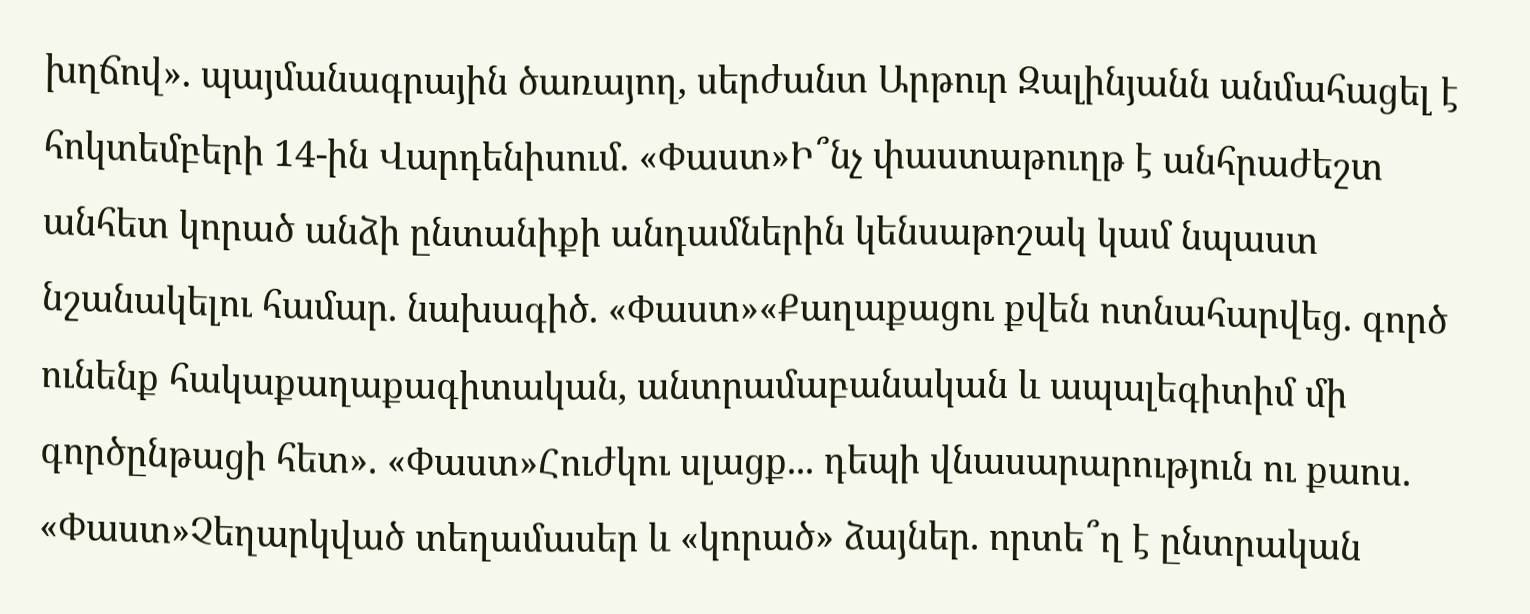խղճով». պայմանագրային ծառայող, սերժանտ Արթուր Զալինյանն անմահացել է հոկտեմբերի 14-ին Վարդենիսում. «Փաստ»Ի՞նչ փաստաթուղթ է անհրաժեշտ անհետ կորած անձի ընտանիքի անդամներին կենսաթոշակ կամ նպաստ նշանակելու համար. նախագիծ. «Փաստ»«Քաղաքացու քվեն ոտնահարվեց. գործ ունենք հակաքաղաքագիտական, անտրամաբանական և ապալեգիտիմ մի գործընթացի հետ». «Փաստ»Հուժկու սլացք... դեպի վնասարարություն ու քաոս. «Փաստ»Չեղարկված տեղամասեր և «կորած» ձայներ. որտե՞ղ է ընտրական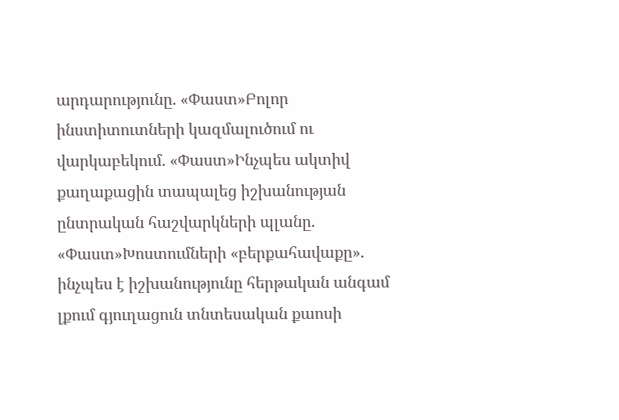արդարությունը. «Փաստ»Բոլոր ինստիտուտների կազմալուծում ու վարկաբեկում. «Փաստ»Ինչպես ակտիվ քաղաքացին տապալեց իշխանության ընտրական հաշվարկների պլանը. «Փաստ»Խոստումների «բերքահավաքը». ինչպես է իշխանությունը հերթական անգամ լքում գյուղացուն տնտեսական քաոսի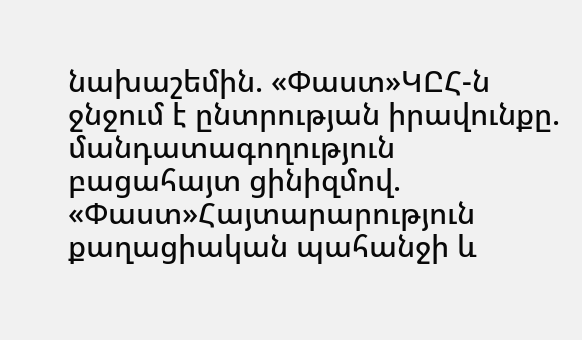նախաշեմին. «Փաստ»ԿԸՀ-ն ջնջում է ընտրության իրավունքը. մանդատագողություն բացահայտ ցինիզմով. «Փաստ»Հայտարարություն քաղացիական պահանջի և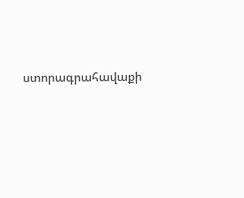ստորագրահավաքի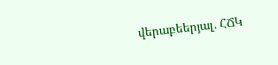վերաբեերյալ․ ՀՃԿ